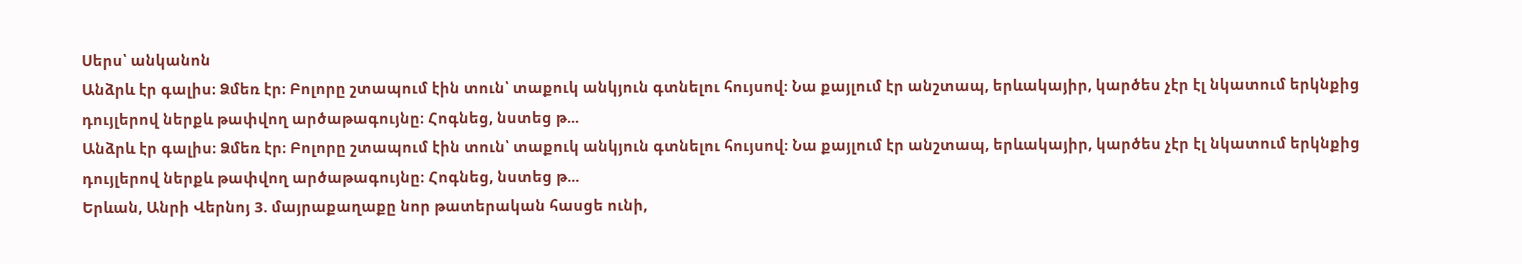Սերս՝ անկանոն
Անձրև էր գալիս։ Ձմեռ էր։ Բոլորը շտապում էին տուն՝ տաքուկ անկյուն գտնելու հույսով։ Նա քայլում էր անշտապ, երևակայիր, կարծես չէր էլ նկատում երկնքից դույլերով ներքև թափվող արծաթագույնը։ Հոգնեց, նստեց թ...
Անձրև էր գալիս։ Ձմեռ էր։ Բոլորը շտապում էին տուն՝ տաքուկ անկյուն գտնելու հույսով։ Նա քայլում էր անշտապ, երևակայիր, կարծես չէր էլ նկատում երկնքից դույլերով ներքև թափվող արծաթագույնը։ Հոգնեց, նստեց թ...
Երևան, Անրի Վերնոյ 3. մայրաքաղաքը նոր թատերական հասցե ունի,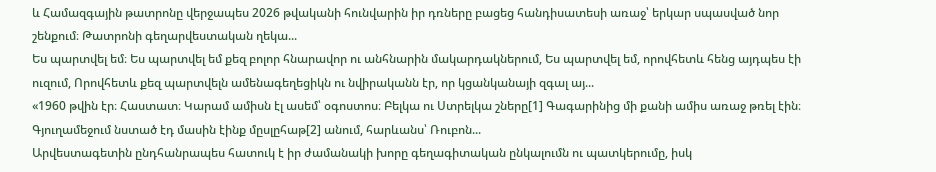և Համազգային թատրոնը վերջապես 2026 թվականի հունվարին իր դռները բացեց հանդիսատեսի առաջ՝ երկար սպասված նոր շենքում։ Թատրոնի գեղարվեստական ղեկա...
Ես պարտվել եմ։ Ես պարտվել եմ քեզ բոլոր հնարավոր ու անհնարին մակարդակներում, Ես պարտվել եմ, որովհետև հենց այդպես էի ուզում, Որովհետև քեզ պարտվելն ամենագեղեցիկն ու նվիրականն էր, որ կցանկանայի զգալ այ...
«1960 թվին էր։ Հաստատ։ Կարամ ամիսն էլ ասեմ՝ օգոստոս։ Բելկա ու Ստրելկա շները[1] Գագարինից մի քանի ամիս առաջ թռել էին։ Գյուղամեջում նստած էդ մասին էինք մըսլըհաթ[2] անում, հարևանս՝ Ռուբոն...
Արվեստագետին ընդհանրապես հատուկ է իր ժամանակի խորը գեղագիտական ընկալումն ու պատկերումը, իսկ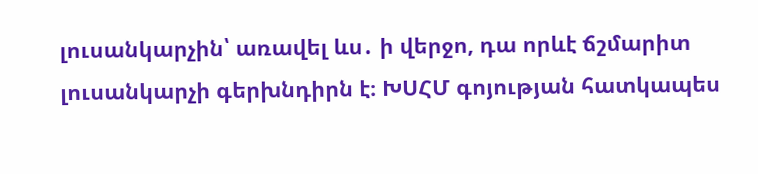լուսանկարչին՝ առավել ևս․ ի վերջո, դա որևէ ճշմարիտ լուսանկարչի գերխնդիրն է։ ԽՍՀՄ գոյության հատկապես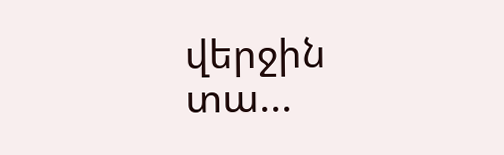վերջին տա...